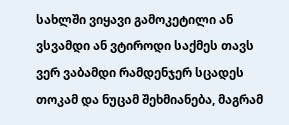სახლში ვიყავი გამოკეტილი ან ვსვამდი ან ვტიროდი საქმეს თავს ვერ ვაბამდი რამდენჯერ სცადეს თოკამ და ნუცამ შეხმიანება, მაგრამ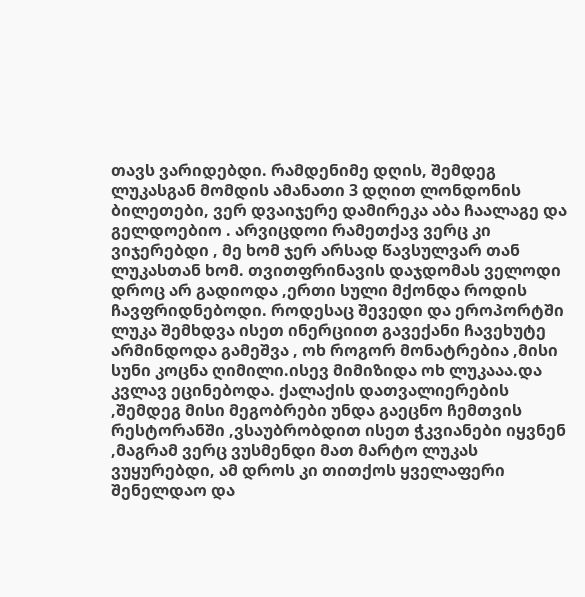თავს ვარიდებდი. რამდენიმე დღის, შემდეგ ლუკასგან მომდის ამანათი 3 დღით ლონდონის ბილეთები, ვერ დვაიჯერე დამირეკა აბა ჩაალაგე და გელდოებიო . არვიცდოი რამეთქავ ვერც კი ვიჯერებდი , მე ხომ ჯერ არსად წავსულვარ თან ლუკასთან ხომ. თვითფრინავის დაჯდომას ველოდი დროც არ გადიოდა ,ერთი სული მქონდა როდის ჩავფრიდნებოდი. როდესაც შევედი და ეროპორტში ლუკა შემხდვა ისეთ ინერციით გავექანი ჩავეხუტე არმინდოდა გამეშვა , ოხ როგორ მონატრებია ,მისი სუნი კოცნა ღიმილი.ისევ მიმიზიდა ოხ ლუკააა.და კვლავ ეცინებოდა. ქალაქის დათვალიერების ,შემდეგ მისი მეგობრები უნდა გაეცნო ჩემთვის რესტორანში ,ვსაუბრობდით ისეთ ჭკვიანები იყვნენ ,მაგრამ ვერც ვუსმენდი მათ მარტო ლუკას ვუყურებდი, ამ დროს კი თითქოს ყველაფერი შენელდაო და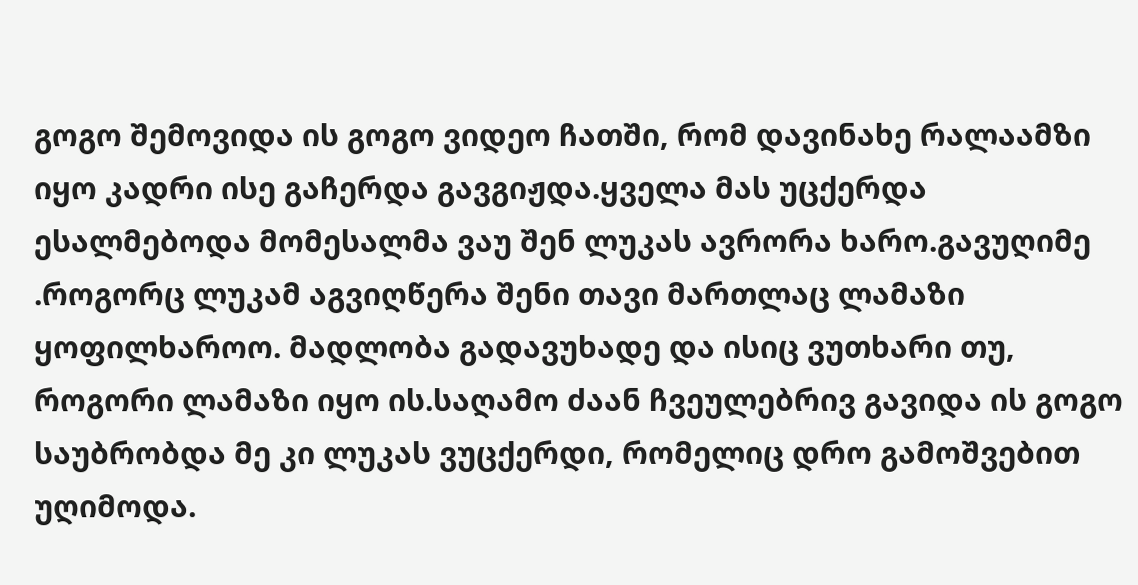გოგო შემოვიდა ის გოგო ვიდეო ჩათში, რომ დავინახე რალაამზი იყო კადრი ისე გაჩერდა გავგიჟდა.ყველა მას უცქერდა ესალმებოდა მომესალმა ვაუ შენ ლუკას ავრორა ხარო.გავუღიმე .როგორც ლუკამ აგვიღწერა შენი თავი მართლაც ლამაზი ყოფილხაროო. მადლობა გადავუხადე და ისიც ვუთხარი თუ, როგორი ლამაზი იყო ის.საღამო ძაან ჩვეულებრივ გავიდა ის გოგო საუბრობდა მე კი ლუკას ვუცქერდი, რომელიც დრო გამოშვებით უღიმოდა.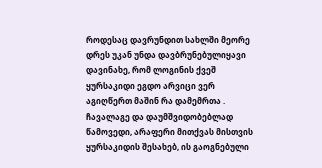როდესაც დავრუნდით სახლში მეორე დრეს უკან უნდა დავბრუნებულიყავი დავინახე, რომ ლოგინის ქვეშ ყურსაკიდი ეგდო არვიცი ვერ აგიღწერთ მაშინ რა დამემრთა . ჩავალაგე და დაუმშვიდობებლად წამოვედი, არაფერი მითქვას მისთვის ყურსაკიდის შესახებ, ის გაოგნებული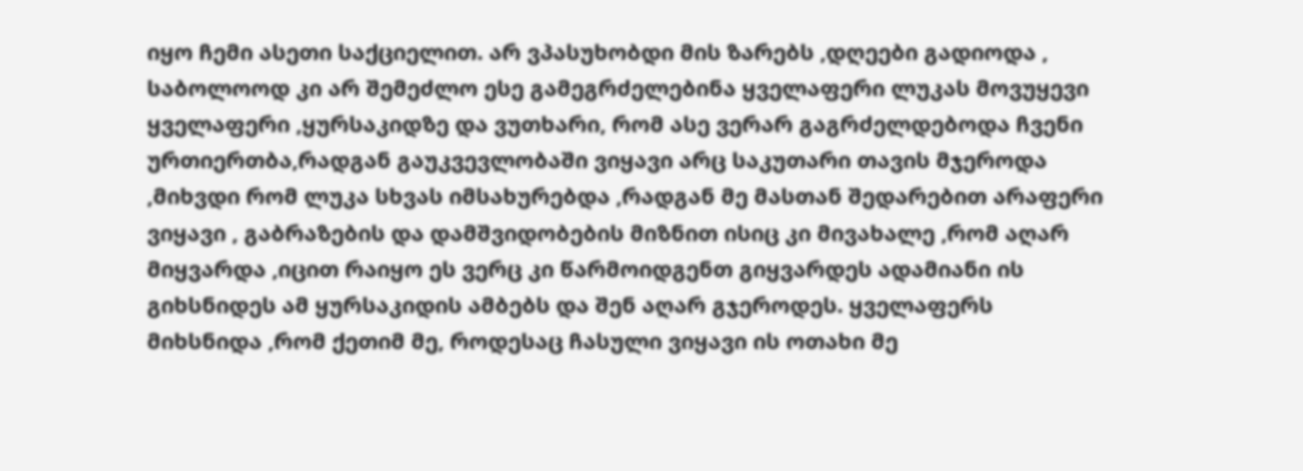იყო ჩემი ასეთი საქციელით. არ ვპასუხობდი მის ზარებს ,დღეები გადიოდა , საბოლოოდ კი არ შემეძლო ესე გამეგრძელებინა ყველაფერი ლუკას მოვუყევი ყველაფერი ,ყურსაკიდზე და ვუთხარი, რომ ასე ვერარ გაგრძელდებოდა ჩვენი ურთიერთბა,რადგან გაუკვევლობაში ვიყავი არც საკუთარი თავის მჯეროდა ,მიხვდი რომ ლუკა სხვას იმსახურებდა ,რადგან მე მასთან შედარებით არაფერი ვიყავი , გაბრაზების და დამშვიდობების მიზნით ისიც კი მივახალე ,რომ აღარ მიყვარდა ,იცით რაიყო ეს ვერც კი წარმოიდგენთ გიყვარდეს ადამიანი ის გიხსნიდეს ამ ყურსაკიდის ამბებს და შენ აღარ გჯეროდეს. ყველაფერს
მიხსნიდა ,რომ ქეთიმ მე, როდესაც ჩასული ვიყავი ის ოთახი მე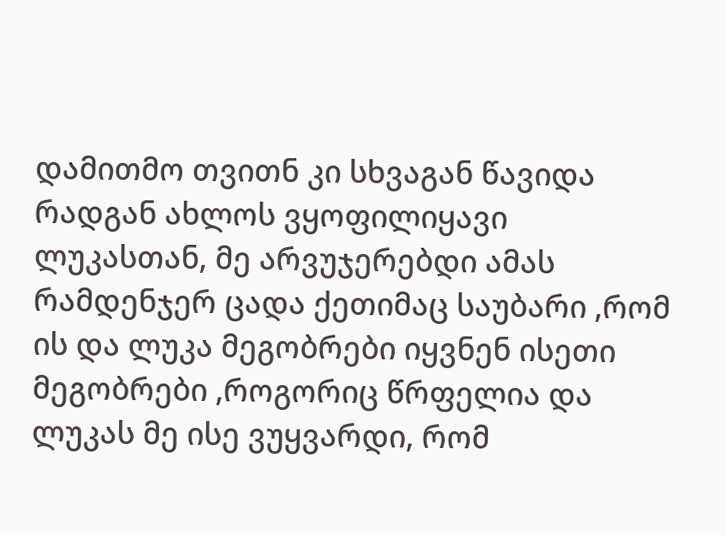დამითმო თვითნ კი სხვაგან წავიდა რადგან ახლოს ვყოფილიყავი ლუკასთან, მე არვუჯერებდი ამას რამდენჯერ ცადა ქეთიმაც საუბარი ,რომ ის და ლუკა მეგობრები იყვნენ ისეთი მეგობრები ,როგორიც წრფელია და ლუკას მე ისე ვუყვარდი, რომ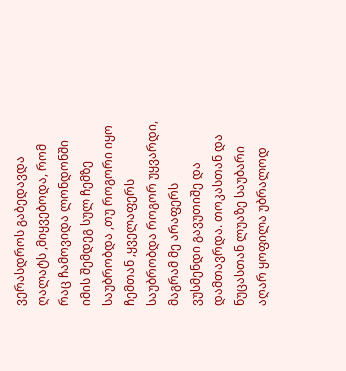ვერასდროს გაბედავდა ღალატს ,მიყვებოდა, რომ რაც ჩამოვიდა ლონდონში იმის შემდეგ სულ ჩემზე საუბრობდა ,თუ როგორი იყო ჩემთან ,ყველაფერს საუბრობდა როგორ უყვარდი, მაგრამ მე არაფერს ვუსმენდი გავუთიშე და დამთავრდა. თოკასთან და ნუცასთან ლუაზე საუბარი აღარ ყოფილა უბრალოდ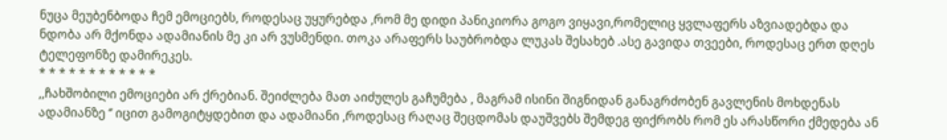ნუცა მეუბენბოდა ჩემ ემოციებს, როდესაც უყურებდა ,რომ მე დიდი პანიკიორა გოგო ვიყავი,რომელიც ყვლაფერს აზვიადებდა და ნდობა არ მქონდა ადამიანის მე კი არ ვუსმენდი. თოკა არაფერს საუბრობდა ლუკას შესახებ .ასე გავიდა თვეები, როდესაც ერთ დღეს ტელეფონზე დამირეკეს.
* * * * * * * * * * * *
,,ჩახშობილი ემოციები არ ქრებიან. შეიძლება მათ აიძულეს გაჩუმება , მაგრამ ისინი შიგნიდან განაგრძობენ გავლენის მოხდენას ადამიანზე ‘’ იცით გამოგიტყდებით და ადამიანი ,როდესაც რაღაც შეცდომას დაუშვებს შემდეგ ფიქრობს რომ ეს არასწორი ქმედება ან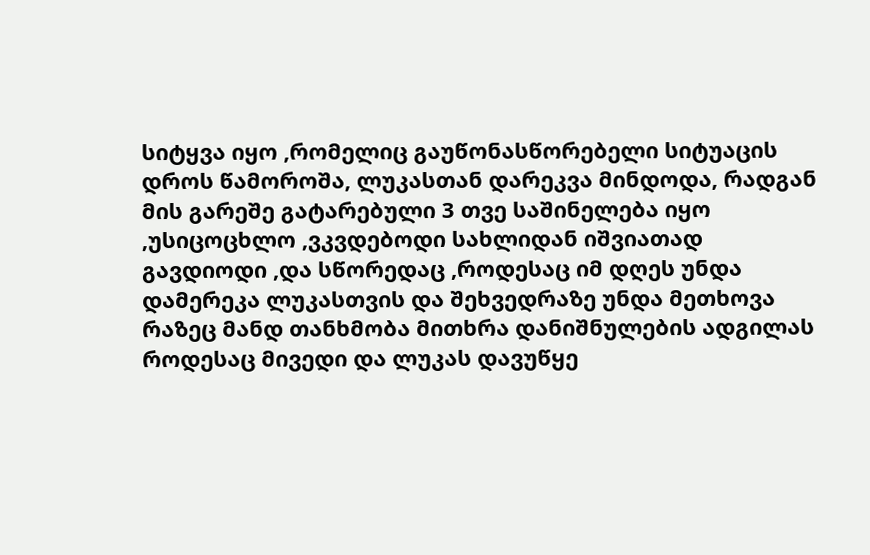სიტყვა იყო ,რომელიც გაუწონასწორებელი სიტუაცის დროს წამოროშა, ლუკასთან დარეკვა მინდოდა, რადგან მის გარეშე გატარებული 3 თვე საშინელება იყო ,უსიცოცხლო ,ვკვდებოდი სახლიდან იშვიათად გავდიოდი ,და სწორედაც ,როდესაც იმ დღეს უნდა დამერეკა ლუკასთვის და შეხვედრაზე უნდა მეთხოვა რაზეც მანდ თანხმობა მითხრა დანიშნულების ადგილას როდესაც მივედი და ლუკას დავუწყე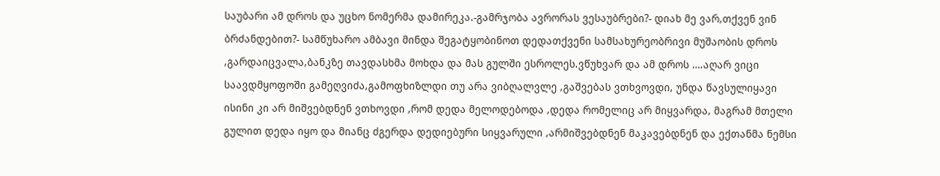საუბარი ამ დროს და უცხო ნომერმა დამირეკა.-გამრჯობა ავრორას ვესაუბრები?- დიახ მე ვარ,თქვენ ვინ ბრძანდებით?- სამწუხარო ამბავი მინდა შეგატყობინოთ დედათქვენი სამსახურეობრივი მუშაობის დროს ,გარდაიცვალა,ბანკზე თავდასხმა მოხდა და მას გულში ესროლეს.ვწუხვარ და ამ დროს ….აღარ ვიცი საავდმყოფოში გამეღვიძა,გამოფხიზლდი თუ არა ვიბღალვლე ,გაშვებას ვთხვოვდი, უნდა წავსულიყავი ისინი კი არ მიშვებდნენ ვთხოვდი ,რომ დედა მელოდებოდა ,დედა რომელიც არ მიყვარდა, მაგრამ მთელი გულით დედა იყო და მიანც ძგერდა დედიებური სიყვარული ,არმიშვებდნენ მაკავებდნენ და ექთანმა ნემსი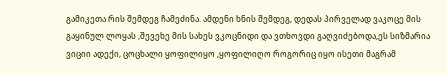გამიკეთა რის შემდეგ ჩამეძინა. ამდენი ხნის შემდეგ, დედას პირველად ვაკოცე მის გაყინულ ლოყას ,შევეხე მის სახეს ვკოცნიდი და ვთხოვდი გაღვიძებოდა,ეს სიზმარია ვიციი ადექი, ცოცხალი ყოფილიყო ,ყოფილიღო როგორიც იყო ისეთი მაგრამ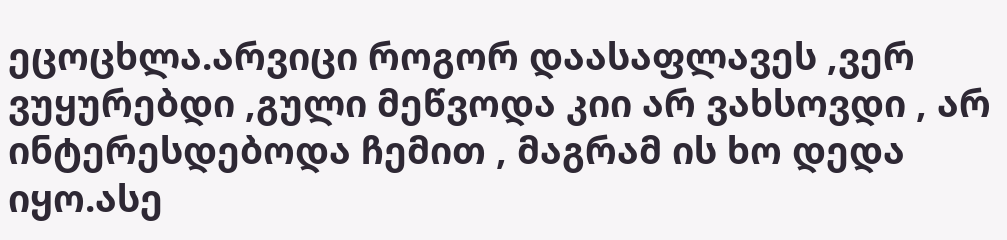ეცოცხლა.არვიცი როგორ დაასაფლავეს ,ვერ ვუყურებდი ,გული მეწვოდა კიი არ ვახსოვდი , არ ინტერესდებოდა ჩემით , მაგრამ ის ხო დედა იყო.ასე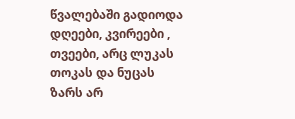წვალებაში გადიოდა დღეები, კვირეები , თვეები, არც ლუკას თოკას და ნუცას ზარს არ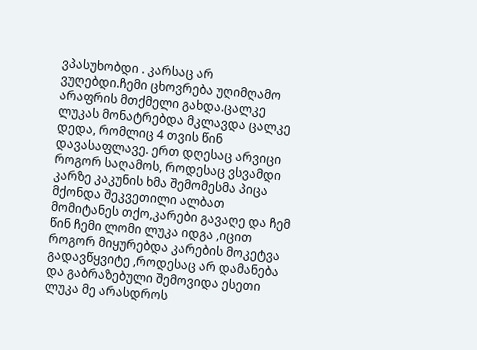ვპასუხობდი . კარსაც არ ვუღებდი.ჩემი ცხოვრება უღიმღამო არაფრის მთქმელი გახდა.ცალკე ლუკას მონატრებდა მკლავდა ცალკე დედა, რომლიც 4 თვის წინ დავასაფლავე. ერთ დღესაც არვიცი როგორ საღამოს, როდესაც ვსვამდი კარზე კაკუნის ხმა შემომესმა პიცა მქონდა შეკვეთილი ალბათ მომიტანეს თქო,კარები გავაღე და ჩემ წინ ჩემი ლომი ლუკა იდგა ,იცით როგორ მიყურებდა კარების მოკეტვა გადავწყვიტე ,როდესაც არ დამანება და გაბრაზებული შემოვიდა ესეთი ლუკა მე არასდროს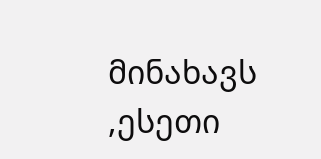მინახავს ,ესეთი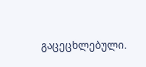გაცეცხლებული.